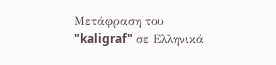Μετάφραση του "kaligraf" σε Ελληνικά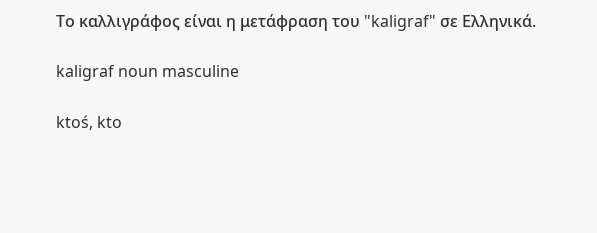Το καλλιγράφος είναι η μετάφραση του "kaligraf" σε Ελληνικά.

kaligraf noun masculine

ktoś, kto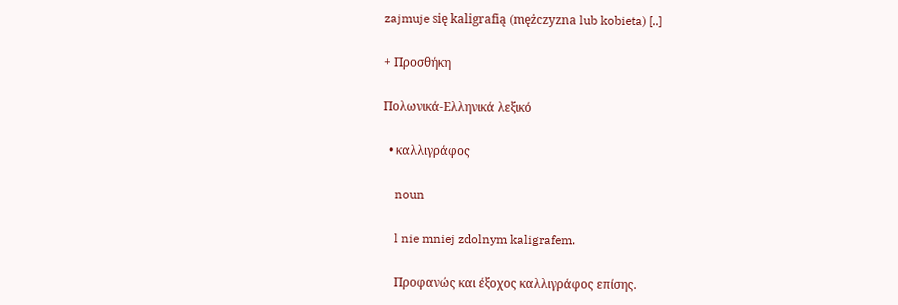zajmuje się kaligrafią (mężczyzna lub kobieta) [..]

+ Προσθήκη

Πολωνικά-Ελληνικά λεξικό

  • καλλιγράφος

    noun

    l nie mniej zdolnym kaligrafem.

    Προφανώς και έξοχος καλλιγράφος επίσης.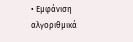• Εμφάνιση αλγοριθμικά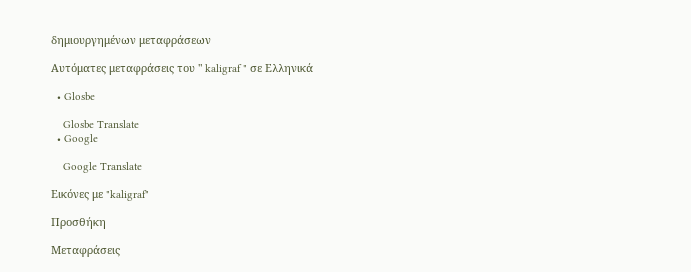δημιουργημένων μεταφράσεων

Αυτόματες μεταφράσεις του " kaligraf " σε Ελληνικά

  • Glosbe

    Glosbe Translate
  • Google

    Google Translate

Εικόνες με "kaligraf"

Προσθήκη

Μεταφράσεις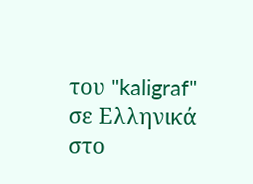του "kaligraf" σε Ελληνικά στο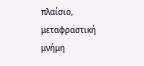πλαίσιο, μεταφραστική μνήμη